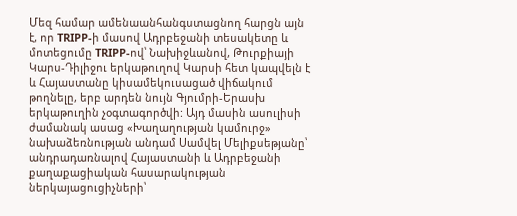Մեզ համար ամենաանհանգստացնող հարցն այն է, որ TRIPP-ի մասով Ադրբեջանի տեսակետը և մոտեցումը TRIPP-ով՝ Նախիջևանով, Թուրքիայի Կարս-Դիլիջու երկաթուղով Կարսի հետ կապվելն է և Հայաստանը կիսամեկուսացած վիճակում թողնելը, երբ արդեն նույն Գյումրի-Երասխ երկաթուղին չօգտագործվի: Այդ մասին ասուլիսի ժամանակ ասաց «Խաղաղության կամուրջ» նախաձեռնության անդամ Սամվել Մելիքսեթյանը՝ անդրադառնալով Հայաստանի և Ադրբեջանի քաղաքացիական հասարակության ներկայացուցիչների՝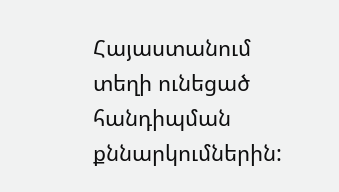Հայաստանում տեղի ունեցած հանդիպման քննարկումներին: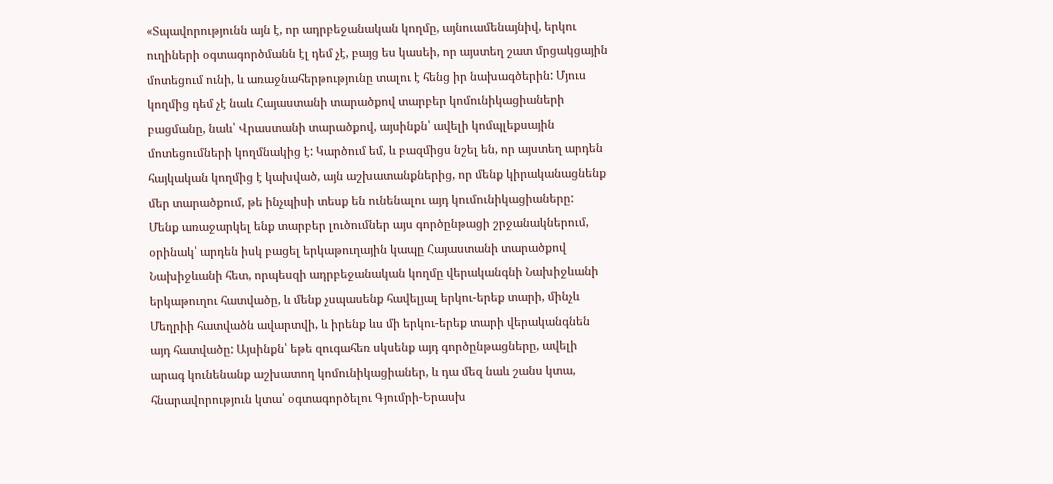«Տպավորությունն այն է, որ ադրբեջանական կողմը, այնուամենայնիվ, երկու ուղիների օգտագործմանն էլ դեմ չէ, բայց ես կասեի, որ այստեղ շատ մրցակցային մոտեցում ունի, և առաջնահերթությունը տալու է հենց իր նախագծերին: Մյուս կողմից դեմ չէ նաև Հայաստանի տարածքով տարբեր կոմունիկացիաների բացմանը, նաև՝ Վրաստանի տարածքով, այսինքն՝ ավելի կոմպլեքսային մոտեցումների կողմնակից է: Կարծում եմ, և բազմիցս նշել են, որ այստեղ արդեն հայկական կողմից է կախված, այն աշխատանքներից, որ մենք կիրականացնենք մեր տարածքում, թե ինչպիսի տեսք են ունենալու այդ կումունիկացիաները:
Մենք առաջարկել ենք տարբեր լուծումներ այս գործընթացի շրջանակներում, օրինակ՝ արդեն իսկ բացել երկաթուղային կապը Հայաստանի տարածքով Նախիջևանի հետ, որպեսզի ադրբեջանական կողմը վերականգնի Նախիջևանի երկաթուղու հատվածը, և մենք չսպասենք հավելյալ երկու-երեք տարի, մինչև Մեղրիի հատվածն ավարտվի, և իրենք ևս մի երկու-երեք տարի վերականգնեն այդ հատվածը: Այսինքն՝ եթե զուգահեռ սկսենք այդ գործընթացները, ավելի արագ կունենանք աշխատող կոմունիկացիաներ, և դա մեզ նաև շանս կտա, հնարավորություն կտա՝ օգտագործելու Գյումրի-Երասխ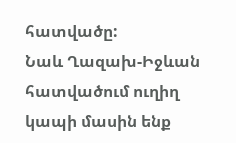հատվածը:
Նաև Ղազախ-Իջևան հատվածում ուղիղ կապի մասին ենք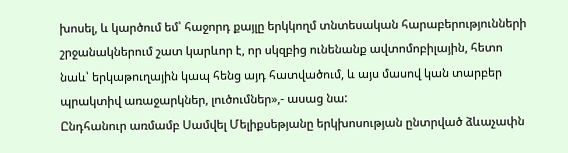խոսել, և կարծում եմ՝ հաջորդ քայլը երկկողմ տնտեսական հարաբերությունների շրջանակներում շատ կարևոր է, որ սկզբից ունենանք ավտոմոբիլային, հետո նաև՝ երկաթուղային կապ հենց այդ հատվածում, և այս մասով կան տարբեր պրակտիվ առաջարկներ, լուծումներ»,- ասաց նա:
Ընդհանուր առմամբ Սամվել Մելիքսեթյանը երկխոսության ընտրված ձևաչափն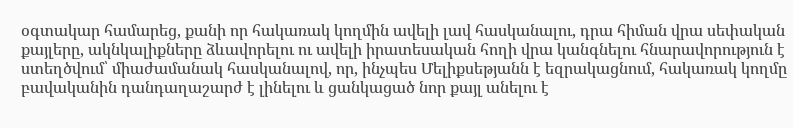օգտակար համարեց, քանի որ հակառակ կողմին ավելի լավ հասկանալու, դրա հիման վրա սեփական քայլերը, ակնկալիքները ձևավորելու ու ավելի իրատեսական հողի վրա կանգնելու հնարավորություն է ստեղծվում՝ միաժամանակ հասկանալով, որ, ինչպես Մելիքսեթյանն է եզրակացնում, հակառակ կողմը բավականին դանդաղաշարժ է լինելու և ցանկացած նոր քայլ անելու է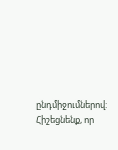ընդմիջումներով:
Հիշեցնենք, որ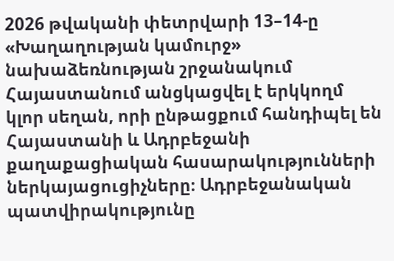2026 թվականի փետրվարի 13–14-ը «Խաղաղության կամուրջ» նախաձեռնության շրջանակում Հայաստանում անցկացվել է երկկողմ կլոր սեղան, որի ընթացքում հանդիպել են Հայաստանի և Ադրբեջանի քաղաքացիական հասարակությունների ներկայացուցիչները։ Ադրբեջանական պատվիրակությունը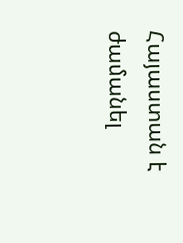Հայաստան է ժամանել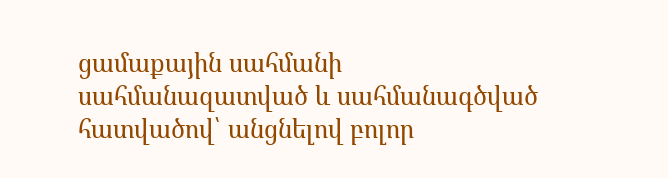ցամաքային սահմանի սահմանազատված և սահմանագծված հատվածով՝ անցնելով բոլոր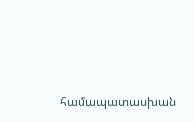համապատասխան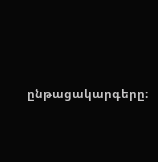ընթացակարգերը։